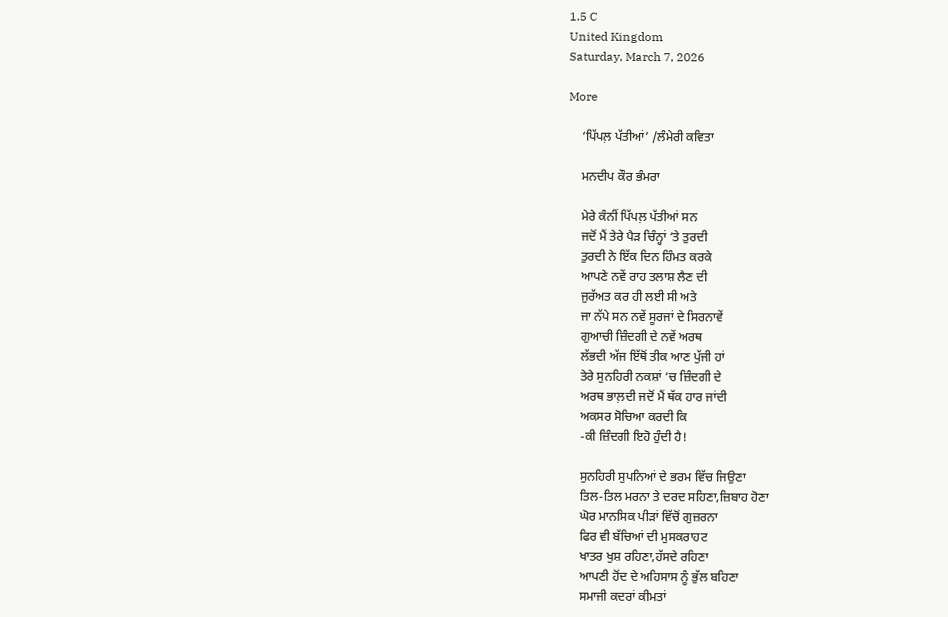1.5 C
United Kingdom
Saturday, March 7, 2026

More

    ‘ਪਿੱਪਲ਼ ਪੱਤੀਆਂ’ /ਲੰਮੇਰੀ ਕਵਿਤਾ

    ਮਨਦੀਪ ਕੌਰ ਭੰਮਰਾ

    ਮੇਰੇ ਕੰਨੀਂ ਪਿੱਪਲ਼ ਪੱਤੀਆਂ ਸਨ
    ਜਦੋਂ ਮੈਂ ਤੇਰੇ ਪੈੜ ਚਿੰਨ੍ਹਾਂ ‘ਤੇ ਤੁਰਦੀ
    ਤੁਰਦੀ ਨੇ ਇੱਕ ਦਿਨ ਹਿੰਮਤ ਕਰਕੇ
    ਆਪਣੇ ਨਵੇਂ ਰਾਹ ਤਲਾਸ਼ ਲੈਣ ਦੀ
    ਜੁਰੱਅਤ ਕਰ ਹੀ ਲਈ ਸੀ ਅਤੇ
    ਜਾ ਨੱਪੇ ਸਨ ਨਵੇਂ ਸੂਰਜਾਂ ਦੇ ਸਿਰਨਾਵੇਂ
    ਗੁਆਚੀ ਜ਼ਿੰਦਗੀ ਦੇ ਨਵੇਂ ਅਰਥ
    ਲੱਭਦੀ ਅੱਜ ਇੱਥੋਂ ਤੀਕ ਆਣ ਪੁੱਜੀ ਹਾਂ
    ਤੇਰੇ ਸੁਨਹਿਰੀ ਨਕਸ਼ਾਂ ‘ਚ ਜ਼ਿੰਦਗੀ ਦੇ
    ਅਰਥ ਭਾਲ਼ਦੀ ਜਦੋਂ ਮੈਂ ਥੱਕ ਹਾਰ ਜਾਂਦੀ
    ਅਕਸਰ ਸੋਚਿਆ ਕਰਦੀ ਕਿ
    -ਕੀ ਜ਼ਿੰਦਗੀ ਇਹੋ ਹੁੰਦੀ ਹੈ!

    ਸੁਨਹਿਰੀ ਸੁਪਨਿਆਂ ਦੇ ਭਰਮ ਵਿੱਚ ਜਿਉਣਾ
    ਤਿਲ-ਤਿਲ ਮਰਨਾ ਤੇ ਦਰਦ ਸਹਿਣਾ,ਜ਼ਿਬਾਹ ਹੋਣਾ
    ਘੋਰ ਮਾਨਸਿਕ ਪੀੜਾਂ ਵਿੱਚੋਂ ਗੁਜ਼ਰਨਾ
    ਫਿਰ ਵੀ ਬੱਚਿਆਂ ਦੀ ਮੁਸਕਰਾਹਟ
    ਖਾਤਰ ਖੁਸ਼ ਰਹਿਣਾ,ਹੱਸਦੇ ਰਹਿਣਾ
    ਆਪਣੀ ਹੋਂਦ ਦੇ ਅਹਿਸਾਸ ਨੂੰ ਭੁੱਲ ਬਹਿਣਾ
    ਸਮਾਜੀ ਕਦਰਾਂ ਕੀਮਤਾਂ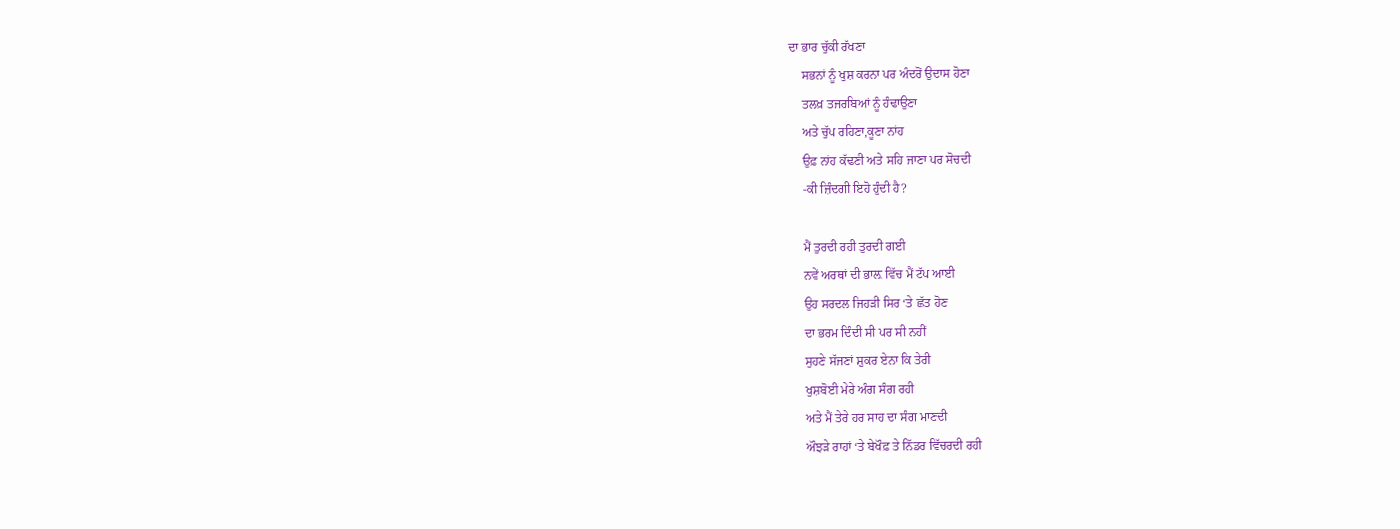ਦਾ ਭਾਰ ਚੁੱਕੀ ਰੱਖਣਾ
    ਸਭਨਾਂ ਨੂੰ ਖੁਸ਼ ਕਰਨਾ ਪਰ ਅੰਦਰੋਂ ਉਦਾਸ ਹੋਣਾ
    ਤਲਖ਼ ਤਜਰਬਿਆਂ ਨੂੰ ਹੰਢਾਉਣਾ
    ਅਤੇ ਚੁੱਪ ਰਹਿਣਾ,ਕੂਣਾ ਨਾਂਹ
    ਉਫ਼ ਨਾਂਹ ਕੱਢਣੀ ਅਤੇ ਸਹਿ ਜਾਣਾ ਪਰ ਸੋਚਦੀ
    -ਕੀ ਜ਼ਿੰਦਗੀ ਇਹੋ ਹੁੰਦੀ ਹੈ?

    ਮੈਂ ਤੁਰਦੀ ਰਹੀ ਤੁਰਦੀ ਗਈ
    ਨਵੇਂ ਅਰਥਾਂ ਦੀ ਭਾਲ਼ ਵਿੱਚ ਮੈਂ ਟੱਪ ਆਈ
    ਉਹ ਸਰਦਲ ਜਿਹੜੀ ਸਿਰ ‘ਤੇ ਛੱਤ ਹੋਣ
    ਦਾ ਭਰਮ ਦਿੰਦੀ ਸੀ ਪਰ ਸੀ ਨਹੀਂ
    ਸੁਹਣੇ ਸੱਜਣਾਂ ਸ਼ੁਕਰ ਏਨਾ ਕਿ ਤੇਰੀ
    ਖੁਸ਼ਬੋਈ ਮੇਰੇ ਅੰਗ ਸੰਗ ਰਹੀ
    ਅਤੇ ਮੈਂ ਤੇਰੇ ਹਰ ਸਾਹ ਦਾ ਸੰਗ ਮਾਣਦੀ
    ਔਝੜੇ ਰਾਹਾਂ ‘ਤੇ ਬੇਖੌਫ਼ ਤੇ ਨਿੱਡਰ ਵਿੱਚਰਦੀ ਰਹੀ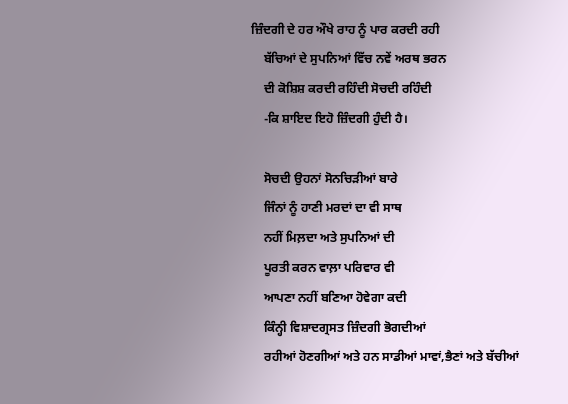ਜ਼ਿੰਦਗੀ ਦੇ ਹਰ ਔਖੇ ਰਾਹ ਨੂੰ ਪਾਰ ਕਰਦੀ ਰਹੀ
    ਬੱਚਿਆਂ ਦੇ ਸੁਪਨਿਆਂ ਵਿੱਚ ਨਵੇਂ ਅਰਥ ਭਰਨ
    ਦੀ ਕੋਸ਼ਿਸ਼ ਕਰਦੀ ਰਹਿੰਦੀ ਸੋਚਦੀ ਰਹਿੰਦੀ
    -ਕਿ ਸ਼ਾਇਦ ਇਹੋ ਜ਼ਿੰਦਗੀ ਹੁੰਦੀ ਹੈ।

    ਸੋਚਦੀ ਉਹਨਾਂ ਸੋਨਚਿੜੀਆਂ ਬਾਰੇ
    ਜਿੰਨਾਂ ਨੂੰ ਹਾਣੀ ਮਰਦਾਂ ਦਾ ਵੀ ਸਾਥ
    ਨਹੀਂ ਮਿਲ਼ਦਾ ਅਤੇ ਸੁਪਨਿਆਂ ਦੀ
    ਪੂਰਤੀ ਕਰਨ ਵਾਲ਼ਾ ਪਰਿਵਾਰ ਵੀ
    ਆਪਣਾ ਨਹੀਂ ਬਣਿਆ ਹੋਵੇਗਾ ਕਦੀ
    ਕਿੰਨ੍ਹੀ ਵਿਸ਼ਾਦਗ੍ਰਸਤ ਜ਼ਿੰਦਗੀ ਭੋਗਦੀਆਂ
    ਰਹੀਆਂ ਹੋਣਗੀਆਂ ਅਤੇ ਹਨ ਸਾਡੀਆਂ ਮਾਵਾਂ,ਭੈਣਾਂ ਅਤੇ ਬੱਚੀਆਂ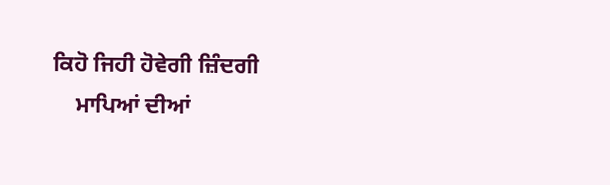ਕਿਹੋ ਜਿਹੀ ਹੋਵੇਗੀ ਜ਼ਿੰਦਗੀ
    ਮਾਪਿਆਂ ਦੀਆਂ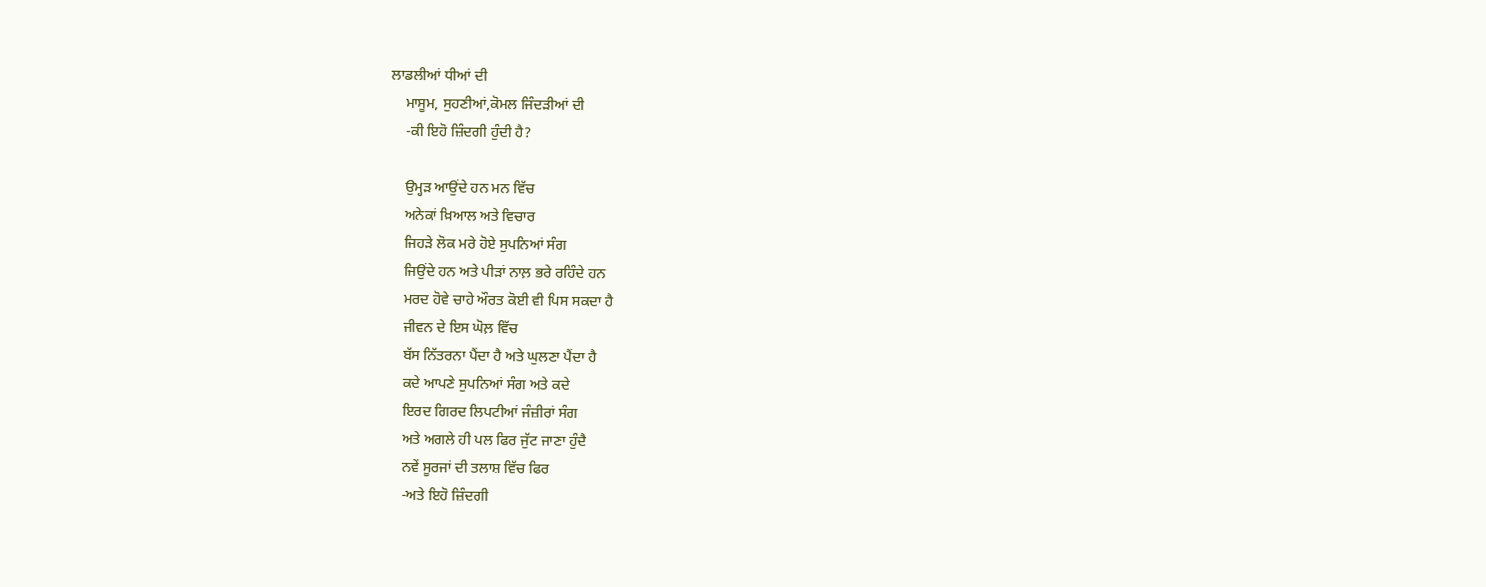ਲਾਡਲੀਆਂ ਧੀਆਂ ਦੀ
    ਮਾਸੂਮ, ਸੁਹਣੀਆਂ,ਕੋਮਲ ਜਿੰਦੜੀਆਂ ਦੀ
    -ਕੀ ਇਹੋ ਜ਼ਿੰਦਗੀ ਹੁੰਦੀ ਹੈ?

    ਉਮ੍ਹੜ ਆਉਂਦੇ ਹਨ ਮਨ ਵਿੱਚ
    ਅਨੇਕਾਂ ਖ਼ਿਆਲ ਅਤੇ ਵਿਚਾਰ
    ਜਿਹੜੇ ਲੋਕ ਮਰੇ ਹੋਏ ਸੁਪਨਿਆਂ ਸੰਗ
    ਜਿਉਂਦੇ ਹਨ ਅਤੇ ਪੀੜਾਂ ਨਾਲ਼ ਭਰੇ ਰਹਿੰਦੇ ਹਨ
    ਮਰਦ ਹੋਵੇ ਚਾਹੇ ਔਰਤ ਕੋਈ ਵੀ ਪਿਸ ਸਕਦਾ ਹੈ
    ਜੀਵਨ ਦੇ ਇਸ ਘੋਲ਼ ਵਿੱਚ
    ਬੱਸ ਨਿੱਤਰਨਾ ਪੈਂਦਾ ਹੈ ਅਤੇ ਘੁਲਣਾ ਪੈਂਦਾ ਹੈ
    ਕਦੇ ਆਪਣੇ ਸੁਪਨਿਆਂ ਸੰਗ ਅਤੇ ਕਦੇ
    ਇਰਦ ਗਿਰਦ ਲਿਪਟੀਆਂ ਜੰਜ਼ੀਰਾਂ ਸੰਗ
    ਅਤੇ ਅਗਲੇ ਹੀ ਪਲ ਫਿਰ ਜੁੱਟ ਜਾਣਾ ਹੁੰਦੈ
    ਨਵੇਂ ਸੂਰਜਾਂ ਦੀ ਤਲਾਸ਼ ਵਿੱਚ ਫਿਰ
    -ਅਤੇ ਇਹੋ ਜ਼ਿੰਦਗੀ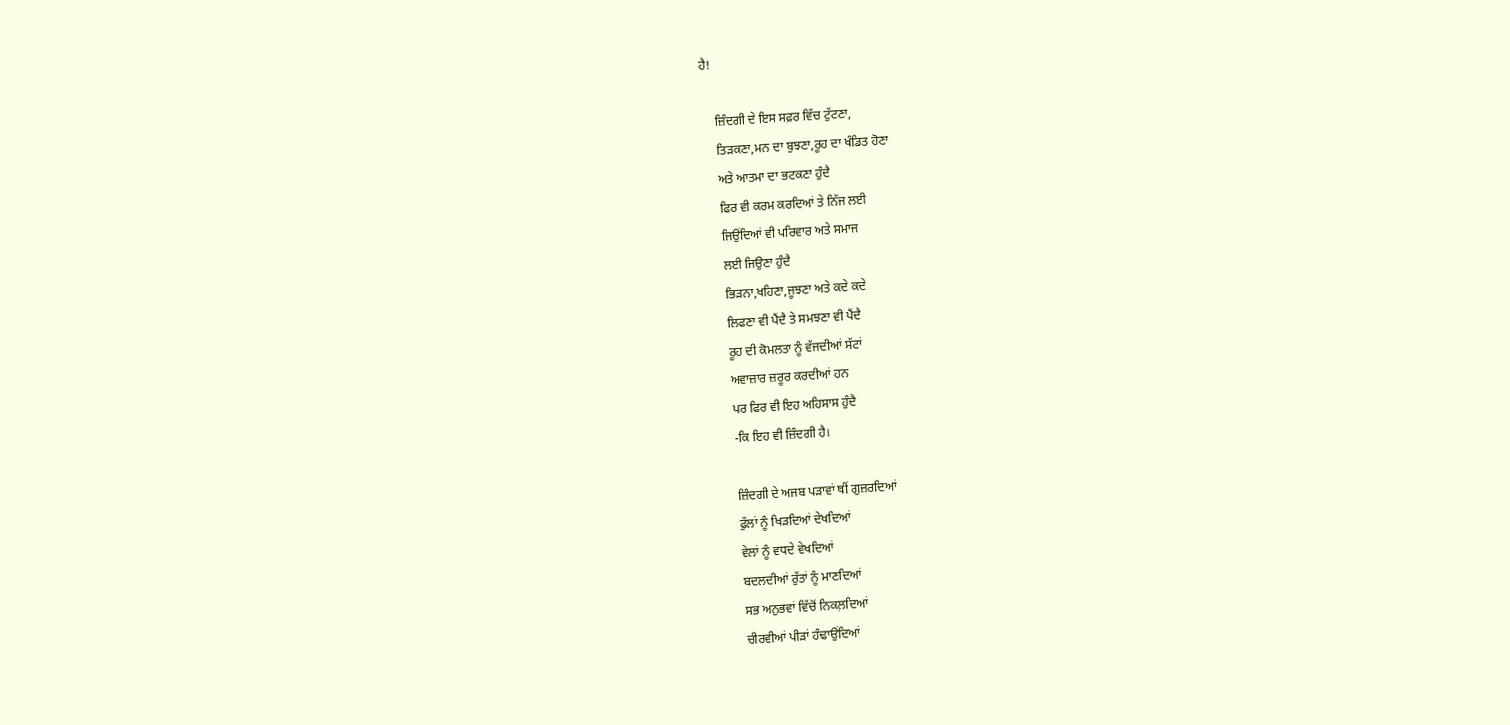ਹੈ!

    ਜ਼ਿੰਦਗੀ ਦੇ ਇਸ ਸਫ਼ਰ ਵਿੱਚ ਟੁੱਟਣਾ,
    ਤਿੜਕਣਾ,ਮਨ ਦਾ ਬੁਝਣਾ,ਰੂਹ ਦਾ ਖੰਡਿਤ ਹੋਣਾ
    ਅਤੇ ਆਤਮਾ ਦਾ ਭਟਕਣਾ ਹੁੰਦੈ
    ਫਿਰ ਵੀ ਕਰਮ ਕਰਦਿਆਂ ਤੇ ਨਿੱਜ ਲਈ
    ਜਿਉਂਦਿਆਂ ਵੀ ਪਰਿਵਾਰ ਅਤੇ ਸਮਾਜ
    ਲਈ ਜਿਉਣਾ ਹੁੰਦੈ
    ਭਿੜਨਾ,ਖਹਿਣਾ,ਜੂਝਣਾ ਅਤੇ ਕਦੇ ਕਦੇ
    ਲਿਫਣਾ ਵੀ ਪੈਂਦੈ ਤੇ ਸਮਝਣਾ ਵੀ ਪੈਂਦੈ
    ਰੂਹ ਦੀ ਕੋਮਲਤਾ ਨੂੰ ਵੱਜਦੀਆਂ ਸੱਟਾਂ
    ਅਵਾਜ਼ਾਰ ਜ਼ਰੂਰ ਕਰਦੀਆਂ ਹਨ
    ਪਰ ਫਿਰ ਵੀ ਇਹ ਅਹਿਸਾਸ ਹੁੰਦੈ
    -ਕਿ ਇਹ ਵੀ ਜ਼ਿੰਦਗੀ ਹੈ।

    ਜ਼ਿੰਦਗੀ ਦੇ ਅਜਬ ਪੜਾਵਾਂ ਥੀਂ ਗੁਜ਼ਰਦਿਆਂ
    ਫੁੱਲਾਂ ਨੂੰ ਖਿੜਦਿਆਂ ਦੇਖਦਿਆਂ
    ਵੇਲਾਂ ਨੂੰ ਵਧਦੇ ਵੇਖਦਿਆਂ
    ਬਦਲਦੀਆਂ ਰੁੱਤਾਂ ਨੂੰ ਮਾਣਦਿਆਂ
    ਸਭ ਅਨੁਭਵਾਂ ਵਿੱਚੋਂ ਨਿਕਲ਼ਦਿਆਂ
    ਚੀਰਵੀਆਂ ਪੀੜਾਂ ਹੰਢਾਉਂਦਿਆਂ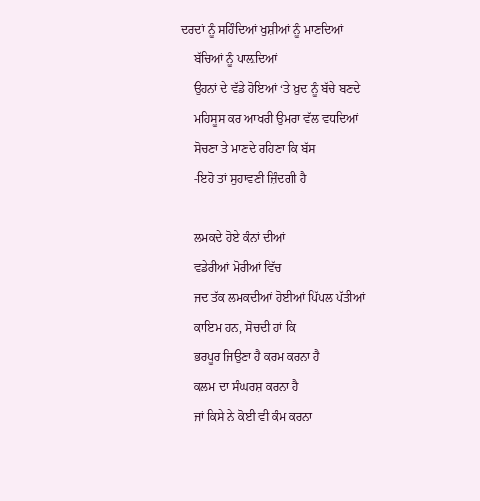ਦਰਦਾਂ ਨੂੰ ਸਹਿੰਦਿਆਂ ਖੁਸ਼ੀਆਂ ਨੂੰ ਮਾਣਦਿਆਂ
    ਬੱਚਿਆਂ ਨੂੰ ਪਾਲ਼ਦਿਆਂ
    ਉਹਨਾਂ ਦੇ ਵੱਡੇ ਹੋਇਆਂ ‘ਤੇ ਖ਼ੁਦ ਨੂੰ ਬੱਚੇ ਬਣਦੇ
    ਮਹਿਸੂਸ ਕਰ ਆਖਰੀ ਉਮਰਾ ਵੱਲ ਵਧਦਿਆਂ
    ਸੋਚਣਾ ਤੇ ਮਾਣਦੇ ਰਹਿਣਾ ਕਿ ਬੱਸ
    -ਇਹੋ ਤਾਂ ਸੁਹਾਵਣੀ ਜ਼ਿੰਦਗੀ ਹੈ

    ਲਮਕਦੇ ਹੋਏ ਕੰਨਾਂ ਦੀਆਂ
    ਵਡੇਰੀਆਂ ਮੋਰੀਆਂ ਵਿੱਚ
    ਜਦ ਤੱਕ ਲਮਕਦੀਆਂ ਹੋਈਆਂ ਪਿੱਪਲ ਪੱਤੀਆਂ
    ਕਾਇਮ ਹਨ, ਸੋਚਦੀ ਹਾਂ ਕਿ
    ਭਰਪੂਰ ਜਿਉਣਾ ਹੈ ਕਰਮ ਕਰਨਾ ਹੈ
    ਕਲਮ ਦਾ ਸੰਘਰਸ਼ ਕਰਨਾ ਹੈ
    ਜਾਂ ਕਿਸੇ ਨੇ ਕੋਈ ਵੀ ਕੰਮ ਕਰਨਾ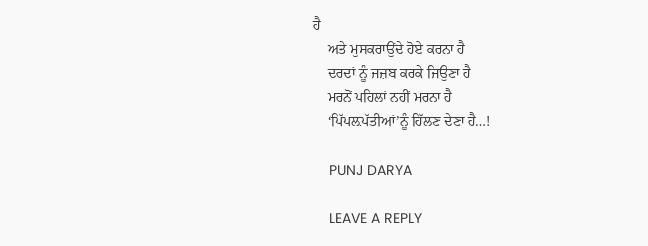ਹੈ
    ਅਤੇ ਮੁਸਕਰਾਉਂਦੇ ਹੋਏ ਕਰਨਾ ਹੈ
    ਦਰਦਾਂ ਨੂੰ ਜਜ਼ਬ ਕਰਕੇ ਜਿਉਣਾ ਹੈ
    ਮਰਨੋਂ ਪਹਿਲਾਂ ਨਹੀਂ ਮਰਨਾ ਹੈ
    ‘ਪਿੱਪਲ਼ਪੱਤੀਆਂ’ਨੂੰ ਹਿੱਲਣ ਦੇਣਾ ਹੈ…!

    PUNJ DARYA

    LEAVE A REPLY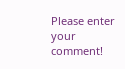Please enter your comment!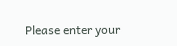Please enter your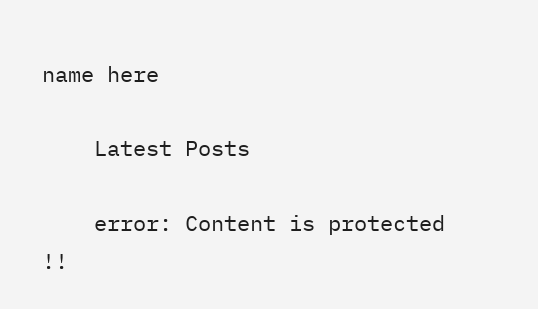name here

    Latest Posts

    error: Content is protected !!